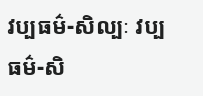វប្បធម៌-សិល្បៈ វប្បធម៌-សិ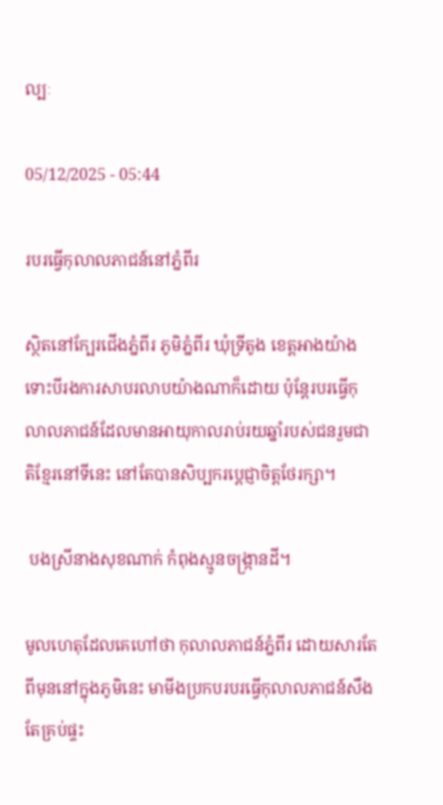ល្បៈ

05/12/2025 - 05:44

របរធ្វើកុលាលភាជន៍នៅភ្នំពីរ

ស្ថិតនៅក្បែរជើងភ្នំពីរ ភូមិភ្នំពីរ ឃុំទ្រីតូង ខេត្តអាងយ៉ាង ទោះបីរងការសាបរលាបយ៉ាងណាក៏ដោយ ប៉ុន្តែរបរធ្វើកុលាលភាជន៍ដែលមានអាយុកាលរាប់រយឆ្នាំរបស់ជនរួមជាតិខ្មែរនៅទីនេះ នៅតែបានសិប្បករប្តេជ្ញាចិត្តថែរក្សា។

 បងស្រីនាងសុខណាក់ កំពុងស្មូនចង្ក្រានដី។

មូលហេតុដែលគេហៅថា កុលាលភាជន៍ភ្នំពីរ ដោយសារតែពីមុននៅក្នុងភូមិនេះ មាមីងប្រកបរបរធ្វើកុលាលភាជន៍សឹងតែគ្រប់ផ្ទះ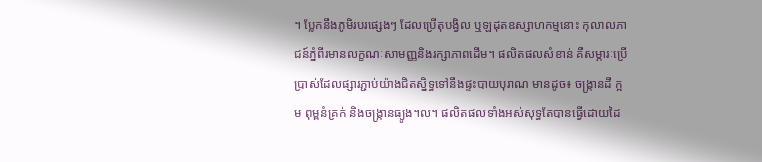។ ប្លែកនឹងភូមិរបរផ្សេងៗ ដែលប្រើតុបង្វិល ឬឡដុតឧស្សាហកម្មនោះ កុលាលភាជន៍ភ្នំពីរមានលក្ខណៈសាមញ្ញនិងរក្សាភាពដើម។ ផលិតផលសំខាន់ គឺសម្ភារៈប្រើប្រាស់ដែលផ្សារភ្ជាប់យ៉ាងជិតស្និទ្ធទៅនឹងផ្ទះបាយបុរាណ មានដូច៖ ចង្ក្រានដី ក្អម ពុម្ពនំគ្រក់ និងចង្ក្រានធ្យូង។ល។ ផលិតផលទាំងអស់សុទ្ធតែបានធ្វើដោយដៃ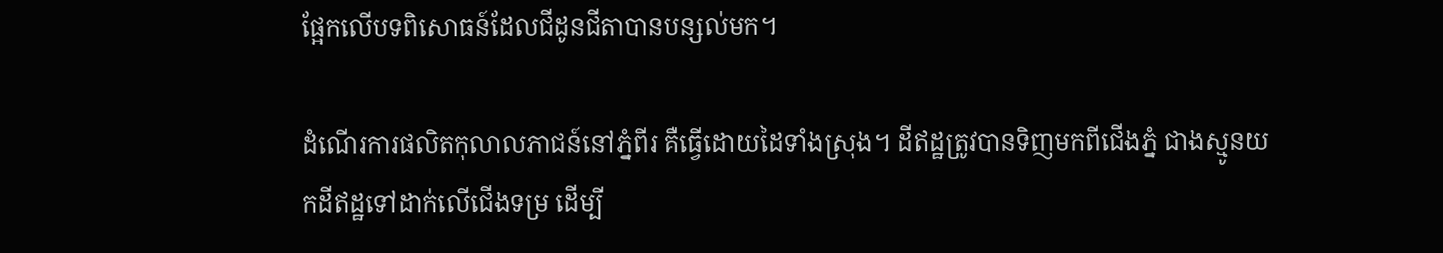ផ្អែកលើបទពិសោធន៍ដែលជីដូនជីតាបានបន្សល់មក។

ដំណើរការផលិតកុលាលភាជន៍នៅភ្នំពីរ គឺធ្វើដោយដៃទាំងស្រុង។ ដីឥដ្ឋត្រូវបានទិញមកពីជើងភ្នំ ជាងស្មូនយកដីឥដ្ឋទៅដាក់លើជើងទម្រ ដើម្បី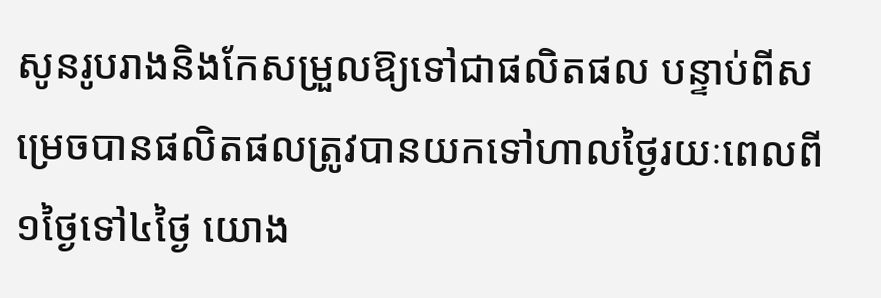សូនរូបរាងនិងកែសម្រួលឱ្យទៅជាផលិតផល បន្ទាប់ពីសម្រេចបានផលិតផលត្រូវបានយកទៅហាលថ្ងៃរយៈពេលពី១ថ្ងៃទៅ៤ថ្ងៃ យោង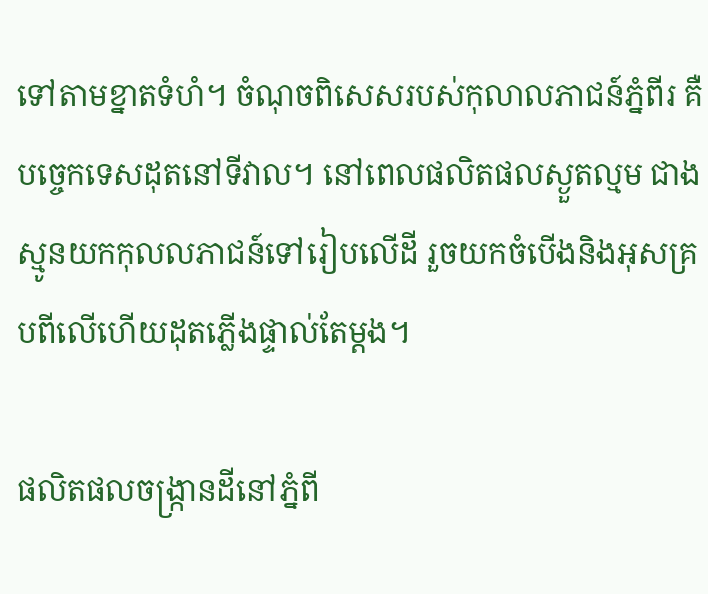ទៅតាមខ្នាតទំហំ។ ចំណុចពិសេសរបស់កុលាលភាជន៍ភ្នំពីរ គឺបច្ចេកទេសដុតនៅទីវាល។ នៅពេលផលិតផលស្ងួតល្មម ជាងស្មូនយកកុលលភាជន៍ទៅរៀបលើដី រួចយកចំបើងនិងអុសគ្របពីលើហើយដុតភ្លើងផ្ទាល់តែម្តង។

ផលិតផលចង្ក្រានដីនៅភ្នំពី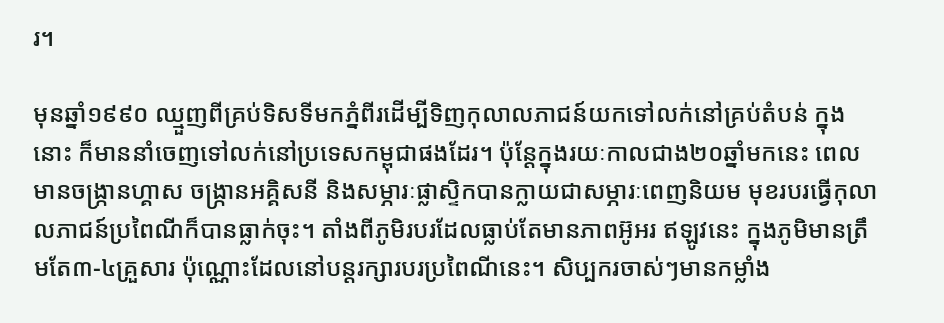រ។

មុនឆ្នាំ១៩៩០ ឈ្មួញពីគ្រប់ទិសទីមកភ្នំពីរដើម្បីទិញកុលាលភាជន៍យកទៅលក់នៅគ្រប់តំបន់ ក្នុងនោះ ក៏មាននាំចេញទៅលក់នៅប្រទេសកម្ពុជាផងដែរ។ ប៉ុន្តែក្នុងរយៈកាលជាង២០ឆ្នាំមកនេះ ពេលមានចង្ក្រានហ្គាស ចង្ក្រានអគ្គិសនី និងសម្ភារៈផ្លាស្ទិកបានក្លាយជាសម្ភារៈពេញនិយម មុខរបរធ្វើកុលាលភាជន៍ប្រពៃណីក៏បានធ្លាក់ចុះ។ តាំងពីភូមិរបរដែលធ្លាប់តែមានភាពអ៊ូអរ ឥឡូវនេះ ក្នុងភូមិមានត្រឹមតែ៣-៤គ្រួសារ ប៉ុណ្ណោះដែលនៅបន្តរក្សារបរប្រពៃណីនេះ។ សិប្បករចាស់ៗមានកម្លាំង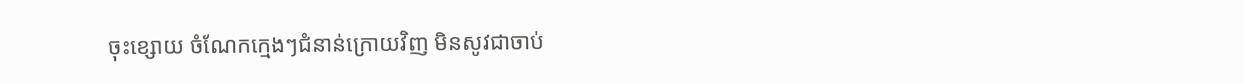ចុះខ្សោយ ចំណែកក្មេងៗជំនាន់ក្រោយវិញ មិនសូវជាចាប់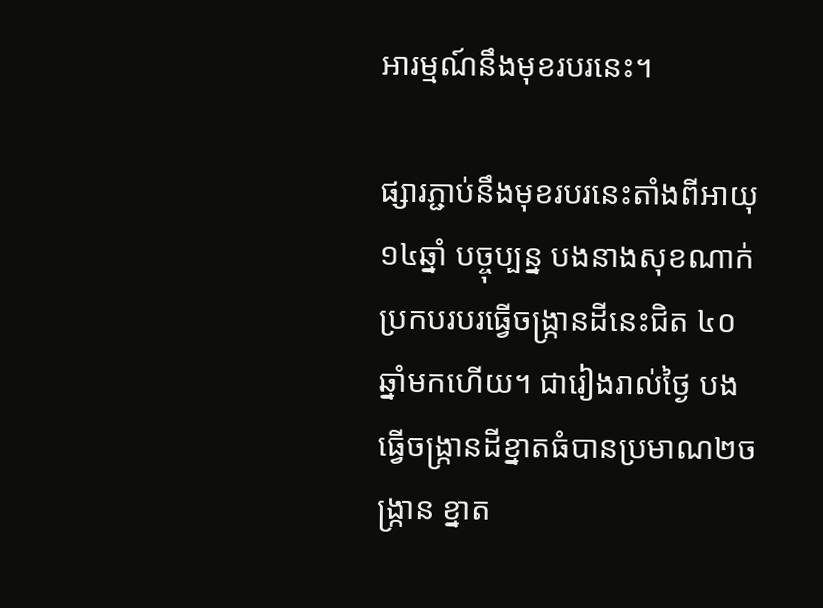អារម្មណ៍នឹងមុខរបរនេះ។

ផ្សារភ្ជាប់នឹងមុខរបរនេះតាំងពីអាយុ១៤ឆ្នាំ បច្ចុប្បន្ន បងនាងសុខណាក់ ប្រកបរបរធ្វើចង្ក្រានដីនេះជិត ៤០ ឆ្នាំមកហើយ។ ជារៀងរាល់ថ្ងៃ បងធ្វើចង្ក្រានដីខ្នាតធំបានប្រមាណ២ចង្ក្រាន ខ្នាត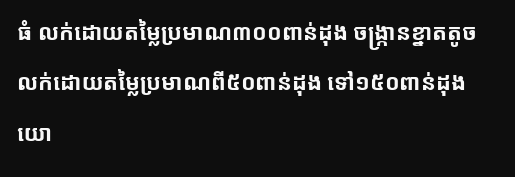ធំ លក់ដោយតម្លៃប្រមាណ៣០០ពាន់ដុង ចង្ក្រានខ្នាតតូចលក់ដោយតម្លៃប្រមាណពី៥០ពាន់ដុង ទៅ១៥០ពាន់ដុង យោ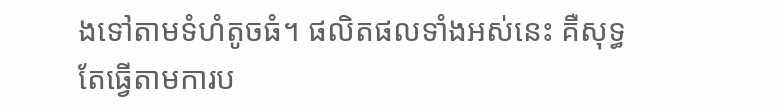ងទៅតាមទំហំតូចធំ។ ផលិតផលទាំងអស់នេះ គឺសុទ្ធតែធ្វើតាមការប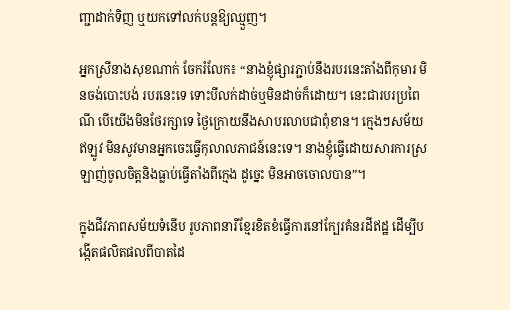ញ្ជាដាក់ទិញ ឬយកទៅលក់បន្តឱ្យឈ្មួញ។

អ្នកស្រីនាងសុខណាក់ ចែករំលែក៖ “នាងខ្ញុំផ្សារភ្ជាប់នឹងរបរនេះតាំងពីកុមារ មិនចង់បោះបង់ របរនេះទេ ទោះបីលក់ដាច់ឬមិនដាច់ក៏ដោយ។ នេះជារបរប្រពៃណី បើយើងមិនថែរក្សាទេ ថ្ងៃក្រោយនឹងសាបរលាបជាពុំខាន។ ក្មេងៗសម័យឥឡូវ មិនសូវមានអ្នកចេះធ្វើកុលាលភាជន៍នេះទេ។ នាងខ្ញុំធ្វើដោយសារការស្រឡាញ់ចូលចិត្តនិងធ្លាប់ធ្វើតាំងពីក្មេង ដូច្នេះ មិនអាចចោលបាន”។

ក្នុងជីវភាពសម័យទំនើប រូបភាពនារីខ្មែរខិតខំធ្វើការនៅក្បែរគំនរដីឥដ្ឋ ដើម្បីបង្កើតផលិតផលពីបាតដៃ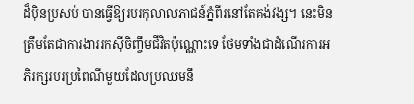ដ៏ប៉ិនប្រសប់ បានធ្វើឱ្យរបរកុលាលភាជន៍ភ្នំពីរនៅតែគង់វង្ស។ នេះមិនត្រឹមតែជាការងាររកស៊ីចិញ្ចឹមជីវិតប៉ុណ្ណោះទេ ថែមទាំងជាដំណើរការអភិរក្សរបរប្រពៃណីមួយដែលប្រឈមនឹ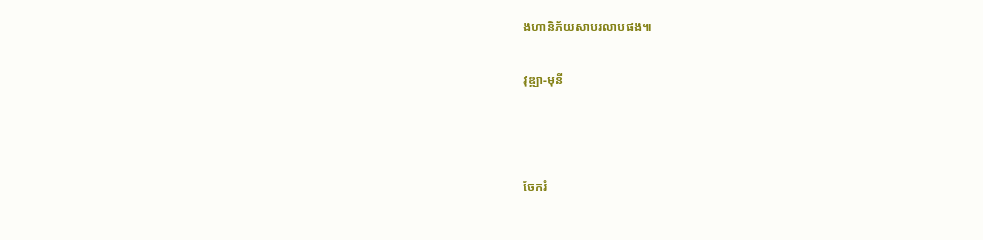ងហានិភ័យសាបរលាបផង៕

វុឌ្ឍា-មុនី



ចែករំ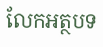លែកអត្ថបទ